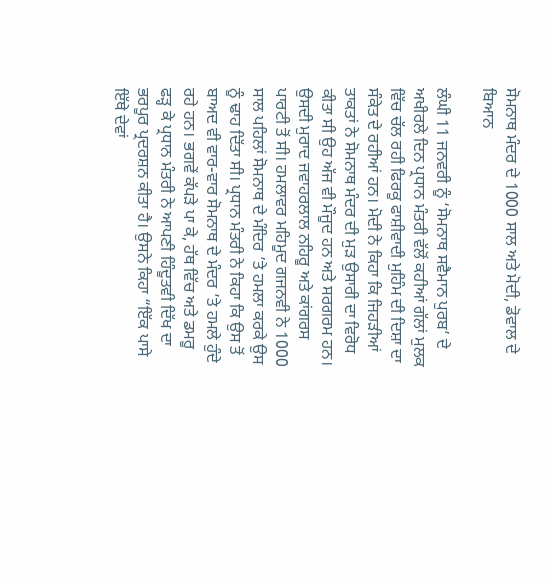ਸੋਮਨਾਥ ਮੰਦਰ ਦੇ 1000 ਸਾਲ ਅਤੇ ਮੋਦੀ, ਡੋਵਾਲ ਦੇ ਬਿਆਨ

ਲੰਘੀ 11 ਜਨਵਰੀ ਨੂੰ ‘ਸੋਮਨਾਥ ਸਵੈਮਾਨ ਪੁਰਬ’ ਦੇ ਅਖੀਰਲੇ ਦਿਨ ਪ੍ਰਧਾਨ ਮੰਤਰੀ ਵੱਲੋਂ ਕਹੀਆਂ ਗੱਲਾਂ ਮੁਲਕ ਵਿੱਚ ਚੱਲ ਰਹੀ ਫਿਰਕੂ ਫਾਸ਼ੀਵਾਦੀ ਮੁਹਿੰਮ ਦੀ ਦਿਸ਼ਾ ਦਾ ਸੰਕੇਤ ਦੇ ਰਹੀਆਂ ਹਨ। ਮੋਦੀ ਨੇ ਕਿਹਾ ਕਿ ਜਿਹੜੀਆਂ ਤਾਕਤਾਂ ਨੇ ਸੋਮਨਾਥ ਮੰਦਰ ਦੀ ਮੁੜ ਉਸਾਰੀ ਦਾ ਵਿਰੋਧ ਕੀਤਾ ਸੀ ਉਹ ਅੱਜ ਵੀ ਮੌਜੂਦ ਹਨ ਅਤੇ ਸਰਗਰਮ ਹਨ। ਉਸਦੀ ਮੁਰਾਦ ਜਵਾਹਰਲਾਲ ਨਹਿਰੂ ਅਤੇ ਕਾਂਗਰਸ ਪਾਰਟੀ ਤੋਂ ਸੀ। ਹਮਲਾਵਰ ਮਹਿਮੂਦ ਗਜਨਵੀ ਨੇ 1000 ਸਾਲ ਪਹਿਲਾਂ ਸੋਮਨਾਥ ਦੇ ਮੰਦਿਰ ’ਤੇ ਹਮਲਾ ਕਰਕੇ ਉਸ ਨੂੰ ਢਾਹ ਦਿੱਤਾ ਸੀ। ਪ੍ਰਧਾਨ ਮੰਤਰੀ ਨੇ ਕਿਹਾ ਕਿ ਉਸ ਤੋਂ ਬਾਅਦ ਵੀ ਵਾਰ-ਵਾਰ ਸੋਮਨਾਥ ਦੇ ਮੰਦਰ ’ਤੇ ਹਮਲੇ ਹੁੰਦੇ ਰਹੇ ਹਨ। ਭਗਵੇਂ ਕੱਪੜੇ ਪਾ ਕੇ, ਹੱਥ ਵਿੱਚ ਅਤੇ ਡਮਰੂ ਫੜ੍ਹ ਕੇ ਪ੍ਰਧਾਨ ਮੰਤਰੀ ਨੇ ਆਪਣੀ ਹਿੰਦੂਤਵੀ ਦਿੱਖ ਦਾ ਭਰਪੂਰ ਪ੍ਰਦਰਸ਼ਨ ਕੀਤਾ ਹੈ। ਉਸਨੇ ਕਿਹਾ “ਇੱਕ ਪਾਸੇ ਇੱਥੇ ਦੇਵਾਂ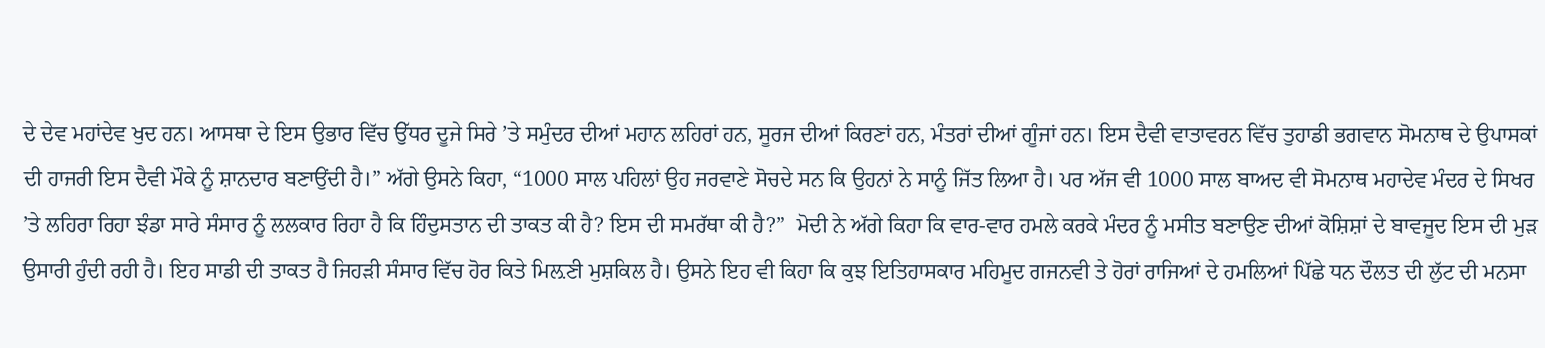ਦੇ ਦੇਵ ਮਹਾਂਦੇਵ ਖੁਦ ਹਨ। ਆਸਥਾ ਦੇ ਇਸ ਉਭਾਰ ਵਿੱਚ ਉੱਧਰ ਦੂਜੇ ਸਿਰੇ ’ਤੇ ਸਮੁੰਦਰ ਦੀਆਂ ਮਹਾਨ ਲਹਿਰਾਂ ਹਨ, ਸੂਰਜ ਦੀਆਂ ਕਿਰਣਾਂ ਹਨ, ਮੰਤਰਾਂ ਦੀਆਂ ਗੂੰਜਾਂ ਹਨ। ਇਸ ਦੈਵੀ ਵਾਤਾਵਰਨ ਵਿੱਚ ਤੁਹਾਡੀ ਭਗਵਾਨ ਸੋਮਨਾਥ ਦੇ ਉਪਾਸਕਾਂ ਦੀ ਹਾਜਰੀ ਇਸ ਦੈਵੀ ਮੌਕੇ ਨੂੰ ਸ਼ਾਨਦਾਰ ਬਣਾਉਂਦੀ ਹੈ।” ਅੱਗੇ ਉਸਨੇ ਕਿਹਾ, “1000 ਸਾਲ ਪਹਿਲਾਂ ਉਹ ਜਰਵਾਣੇ ਸੋਚਦੇ ਸਨ ਕਿ ਉਹਨਾਂ ਨੇ ਸਾਨੂੰ ਜਿੱਤ ਲਿਆ ਹੈ। ਪਰ ਅੱਜ ਵੀ 1000 ਸਾਲ ਬਾਅਦ ਵੀ ਸੋਮਨਾਥ ਮਹਾਦੇਵ ਮੰਦਰ ਦੇ ਸਿਖਰ ’ਤੇ ਲਹਿਰਾ ਰਿਹਾ ਝੰਡਾ ਸਾਰੇ ਸੰਸਾਰ ਨੂੰ ਲਲਕਾਰ ਰਿਹਾ ਹੈ ਕਿ ਹਿੰਦੁਸਤਾਨ ਦੀ ਤਾਕਤ ਕੀ ਹੈ? ਇਸ ਦੀ ਸਮਰੱਥਾ ਕੀ ਹੈ?”  ਮੋਦੀ ਨੇ ਅੱਗੇ ਕਿਹਾ ਕਿ ਵਾਰ-ਵਾਰ ਹਮਲੇ ਕਰਕੇ ਮੰਦਰ ਨੂੰ ਮਸੀਤ ਬਣਾਉਣ ਦੀਆਂ ਕੋਸ਼ਿਸ਼ਾਂ ਦੇ ਬਾਵਜੂਦ ਇਸ ਦੀ ਮੁੜ ਉਸਾਰੀ ਹੁੰਦੀ ਰਹੀ ਹੈ। ਇਹ ਸਾਡੀ ਦੀ ਤਾਕਤ ਹੈ ਜਿਹੜੀ ਸੰਸਾਰ ਵਿੱਚ ਹੋਰ ਕਿਤੇ ਮਿਲ਼ਣੀ ਮੁਸ਼ਕਿਲ ਹੈ। ਉਸਨੇ ਇਹ ਵੀ ਕਿਹਾ ਕਿ ਕੁਝ ਇਤਿਹਾਸਕਾਰ ਮਹਿਮੂਦ ਗਜਨਵੀ ਤੇ ਹੋਰਾਂ ਰਾਜਿਆਂ ਦੇ ਹਮਲਿਆਂ ਪਿੱਛੇ ਧਨ ਦੌਲਤ ਦੀ ਲੁੱਟ ਦੀ ਮਨਸਾ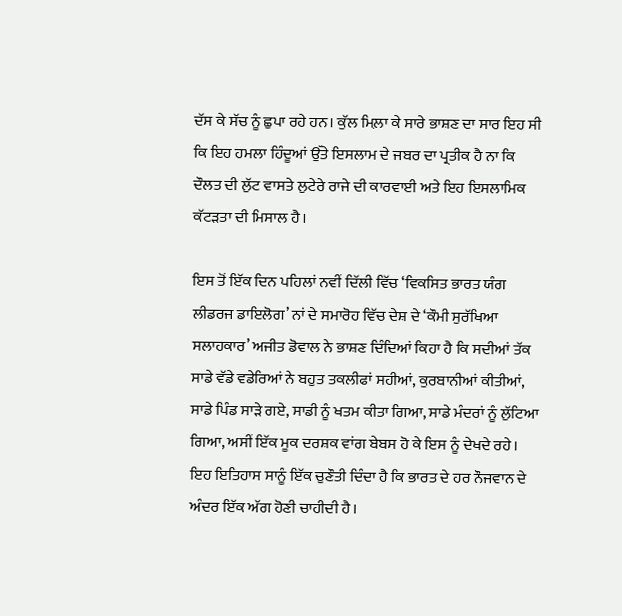ਦੱਸ ਕੇ ਸੱਚ ਨੂੰ ਛੁਪਾ ਰਹੇ ਹਨ। ਕੁੱਲ ਮਿਲ਼ਾ ਕੇ ਸਾਰੇ ਭਾਸ਼ਣ ਦਾ ਸਾਰ ਇਹ ਸੀ ਕਿ ਇਹ ਹਮਲਾ ਹਿੰਦੂਆਂ ਉੱਤੇ ਇਸਲਾਮ ਦੇ ਜਬਰ ਦਾ ਪ੍ਰਤੀਕ ਹੈ ਨਾ ਕਿ ਦੌਲਤ ਦੀ ਲੁੱਟ ਵਾਸਤੇ ਲੁਟੇਰੇ ਰਾਜੇ ਦੀ ਕਾਰਵਾਈ ਅਤੇ ਇਹ ਇਸਲਾਮਿਕ ਕੱਟੜਤਾ ਦੀ ਮਿਸਾਲ ਹੈ।

ਇਸ ਤੋਂ ਇੱਕ ਦਿਨ ਪਹਿਲਾਂ ਨਵੀਂ ਦਿੱਲੀ ਵਿੱਚ ‘ਵਿਕਸਿਤ ਭਾਰਤ ਯੰਗ ਲੀਡਰਜ ਡਾਇਲੋਗ’ ਨਾਂ ਦੇ ਸਮਾਰੋਹ ਵਿੱਚ ਦੇਸ਼ ਦੇ ‘ਕੌਮੀ ਸੁਰੱਖਿਆ ਸਲਾਹਕਾਰ’ ਅਜੀਤ ਡੋਵਾਲ ਨੇ ਭਾਸ਼ਣ ਦਿੰਦਿਆਂ ਕਿਹਾ ਹੈ ਕਿ ਸਦੀਆਂ ਤੱਕ ਸਾਡੇ ਵੱਡੇ ਵਡੇਰਿਆਂ ਨੇ ਬਹੁਤ ਤਕਲੀਫਾਂ ਸਹੀਆਂ, ਕੁਰਬਾਨੀਆਂ ਕੀਤੀਆਂ, ਸਾਡੇ ਪਿੰਡ ਸਾੜੇ ਗਏ, ਸਾਡੀ ਨੂੰ ਖਤਮ ਕੀਤਾ ਗਿਆ, ਸਾਡੇ ਮੰਦਰਾਂ ਨੂੰ ਲੁੱਟਿਆ ਗਿਆ, ਅਸੀਂ ਇੱਕ ਮੂਕ ਦਰਸ਼ਕ ਵਾਂਗ ਬੇਬਸ ਹੋ ਕੇ ਇਸ ਨੂੰ ਦੇਖਦੇ ਰਹੇ। ਇਹ ਇਤਿਹਾਸ ਸਾਨੂੰ ਇੱਕ ਚੁਣੌਤੀ ਦਿੰਦਾ ਹੈ ਕਿ ਭਾਰਤ ਦੇ ਹਰ ਨੌਜਵਾਨ ਦੇ ਅੰਦਰ ਇੱਕ ਅੱਗ ਹੋਣੀ ਚਾਹੀਦੀ ਹੈ।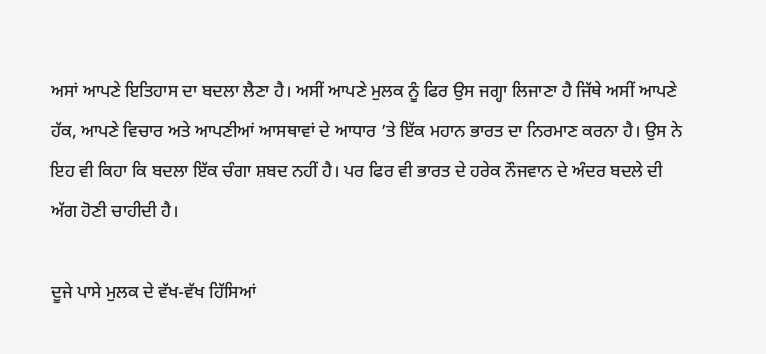ਅਸਾਂ ਆਪਣੇ ਇਤਿਹਾਸ ਦਾ ਬਦਲਾ ਲੈਣਾ ਹੈ। ਅਸੀਂ ਆਪਣੇ ਮੁਲਕ ਨੂੰ ਫਿਰ ਉਸ ਜਗ੍ਹਾ ਲਿਜਾਣਾ ਹੈ ਜਿੱਥੇ ਅਸੀਂ ਆਪਣੇ ਹੱਕ, ਆਪਣੇ ਵਿਚਾਰ ਅਤੇ ਆਪਣੀਆਂ ਆਸਥਾਵਾਂ ਦੇ ਆਧਾਰ ’ਤੇ ਇੱਕ ਮਹਾਨ ਭਾਰਤ ਦਾ ਨਿਰਮਾਣ ਕਰਨਾ ਹੈ। ਉਸ ਨੇ ਇਹ ਵੀ ਕਿਹਾ ਕਿ ਬਦਲਾ ਇੱਕ ਚੰਗਾ ਸ਼ਬਦ ਨਹੀਂ ਹੈ। ਪਰ ਫਿਰ ਵੀ ਭਾਰਤ ਦੇ ਹਰੇਕ ਨੌਜਵਾਨ ਦੇ ਅੰਦਰ ਬਦਲੇ ਦੀ ਅੱਗ ਹੋਣੀ ਚਾਹੀਦੀ ਹੈ।

ਦੂਜੇ ਪਾਸੇ ਮੁਲਕ ਦੇ ਵੱਖ-ਵੱਖ ਹਿੱਸਿਆਂ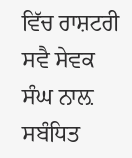ਵਿੱਚ ਰਾਸ਼ਟਰੀ ਸਵੈ ਸੇਵਕ ਸੰਘ ਨਾਲ਼ ਸਬੰਧਿਤ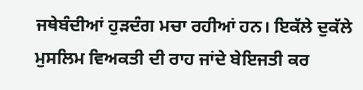ਜਥੇਬੰਦੀਆਂ ਹੁੜਦੰਗ ਮਚਾ ਰਹੀਆਂ ਹਨ। ਇਕੱਲੇ ਦੁਕੱਲੇ ਮੁਸਲਿਮ ਵਿਅਕਤੀ ਦੀ ਰਾਹ ਜਾਂਦੇ ਬੇਇਜਤੀ ਕਰ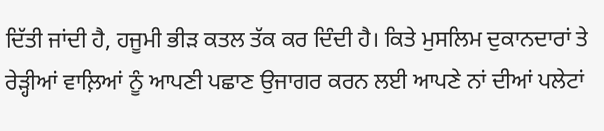ਦਿੱਤੀ ਜਾਂਦੀ ਹੈ, ਹਜੂਮੀ ਭੀੜ ਕਤਲ ਤੱਕ ਕਰ ਦਿੰਦੀ ਹੈ। ਕਿਤੇ ਮੁਸਲਿਮ ਦੁਕਾਨਦਾਰਾਂ ਤੇ ਰੇੜ੍ਹੀਆਂ ਵਾਲ਼ਿਆਂ ਨੂੰ ਆਪਣੀ ਪਛਾਣ ਉਜਾਗਰ ਕਰਨ ਲਈ ਆਪਣੇ ਨਾਂ ਦੀਆਂ ਪਲੇਟਾਂ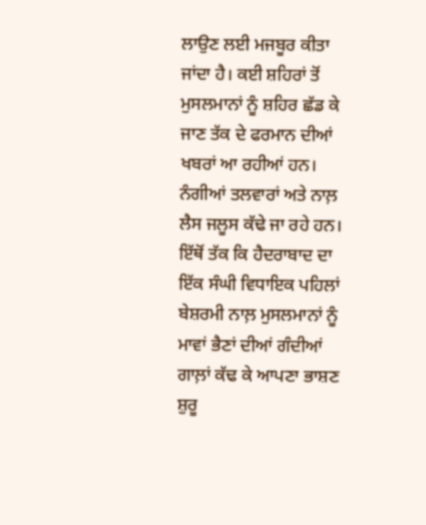ਲਾਉਣ ਲਈ ਮਜਬੂਰ ਕੀਤਾ ਜਾਂਦਾ ਹੈ। ਕਈ ਸ਼ਹਿਰਾਂ ਤੋਂ ਮੁਸਲਮਾਨਾਂ ਨੂੰ ਸ਼ਹਿਰ ਛੱਡ ਕੇ ਜਾਣ ਤੱਕ ਦੇ ਫਰਮਾਨ ਦੀਆਂ ਖਬਰਾਂ ਆ ਰਹੀਆਂ ਹਨ। ਨੰਗੀਆਂ ਤਲਵਾਰਾਂ ਅਤੇ ਨਾਲ਼ ਲੈਸ ਜਲੂਸ ਕੱਢੇ ਜਾ ਰਹੇ ਹਨ। ਇੱਥੋਂ ਤੱਕ ਕਿ ਹੈਦਰਾਬਾਦ ਦਾ ਇੱਕ ਸੰਘੀ ਵਿਧਾਇਕ ਪਹਿਲਾਂ ਬੇਸ਼ਰਮੀ ਨਾਲ਼ ਮੁਸਲਮਾਨਾਂ ਨੂੰ ਮਾਵਾਂ ਭੈਣਾਂ ਦੀਆਂ ਗੰਦੀਆਂ ਗਾਲ਼ਾਂ ਕੱਢ ਕੇ ਆਪਣਾ ਭਾਸ਼ਣ ਸ਼ੁਰੂ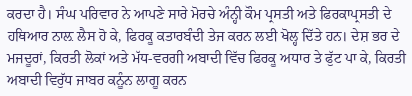ਕਰਦਾ ਹੈ। ਸੰਘ ਪਰਿਵਾਰ ਨੇ ਆਪਣੇ ਸਾਰੇ ਮੋਰਚੇ ਅੰਨ੍ਹੀ ਕੌਮ ਪ੍ਰਸਤੀ ਅਤੇ ਫਿਰਕਾਪ੍ਰਸਤੀ ਦੇ ਹਥਿਆਰ ਨਾਲ਼ ਲੈਸ ਹੋ ਕੇ, ਫਿਰਕੂ ਕਤਾਰਬੰਦੀ ਤੇਜ ਕਰਨ ਲਈ ਖੋਲ੍ਹ ਦਿੱਤੇ ਹਨ। ਦੇਸ਼ ਭਰ ਦੇ ਮਜਦੂਰਾਂ, ਕਿਰਤੀ ਲੋਕਾਂ ਅਤੇ ਮੱਧ-ਵਰਗੀ ਅਬਾਦੀ ਵਿੱਚ ਫਿਰਕੂ ਅਧਾਰ ਤੇ ਫੁੱਟ ਪਾ ਕੇ, ਕਿਰਤੀ ਅਬਾਦੀ ਵਿਰੁੱਧ ਜਾਬਰ ਕਨੂੰਨ ਲਾਗੂ ਕਰਨ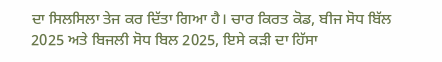ਦਾ ਸਿਲਸਿਲਾ ਤੇਜ ਕਰ ਦਿੱਤਾ ਗਿਆ ਹੈ। ਚਾਰ ਕਿਰਤ ਕੋਡ, ਬੀਜ ਸੋਧ ਬਿੱਲ 2025 ਅਤੇ ਬਿਜਲੀ ਸੋਧ ਬਿਲ 2025, ਇਸੇ ਕੜੀ ਦਾ ਹਿੱਸਾ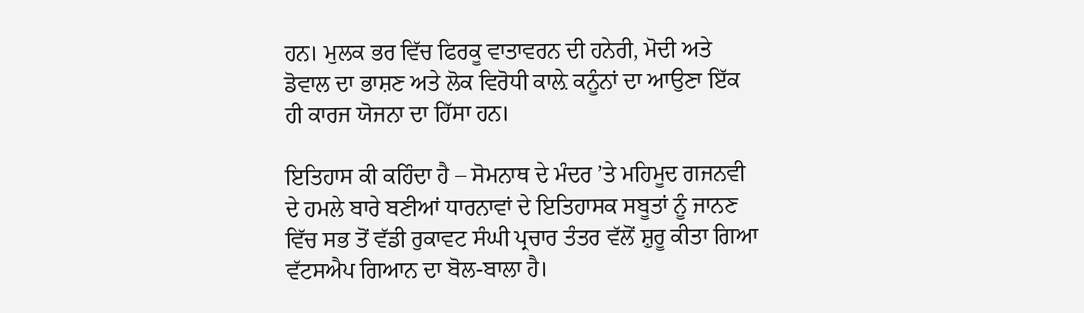ਹਨ। ਮੁਲਕ ਭਰ ਵਿੱਚ ਫਿਰਕੂ ਵਾਤਾਵਰਨ ਦੀ ਹਨੇਰੀ, ਮੋਦੀ ਅਤੇ ਡੋਵਾਲ ਦਾ ਭਾਸ਼ਣ ਅਤੇ ਲੋਕ ਵਿਰੋਧੀ ਕਾਲ਼ੇ ਕਨੂੰਨਾਂ ਦਾ ਆਉਣਾ ਇੱਕ ਹੀ ਕਾਰਜ ਯੋਜਨਾ ਦਾ ਹਿੱਸਾ ਹਨ।

ਇਤਿਹਾਸ ਕੀ ਕਹਿੰਦਾ ਹੈ – ਸੋਮਨਾਥ ਦੇ ਮੰਦਰ ’ਤੇ ਮਹਿਮੂਦ ਗਜਨਵੀ ਦੇ ਹਮਲੇ ਬਾਰੇ ਬਣੀਆਂ ਧਾਰਨਾਵਾਂ ਦੇ ਇਤਿਹਾਸਕ ਸਬੂਤਾਂ ਨੂੰ ਜਾਨਣ ਵਿੱਚ ਸਭ ਤੋਂ ਵੱਡੀ ਰੁਕਾਵਟ ਸੰਘੀ ਪ੍ਰਚਾਰ ਤੰਤਰ ਵੱਲੋਂ ਸ਼ੁਰੂ ਕੀਤਾ ਗਿਆ ਵੱਟਸਐਪ ਗਿਆਨ ਦਾ ਬੋਲ-ਬਾਲਾ ਹੈ।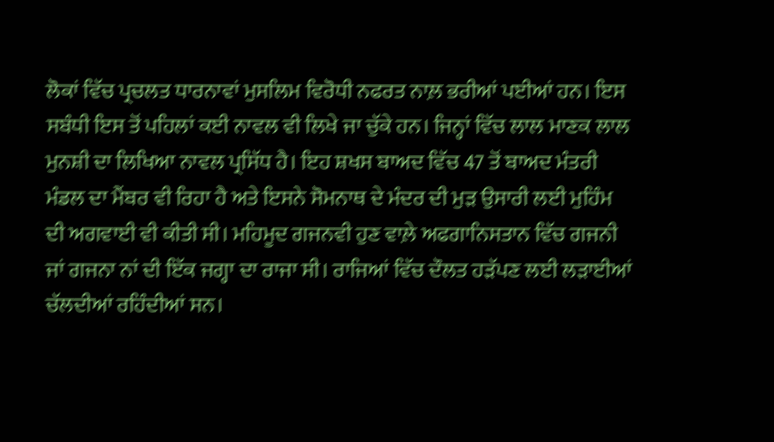ਲੋਕਾਂ ਵਿੱਚ ਪ੍ਰਚਲਤ ਧਾਰਨਾਵਾਂ ਮੁਸਲਿਮ ਵਿਰੋਧੀ ਨਫਰਤ ਨਾਲ਼ ਭਰੀਆਂ ਪਈਆਂ ਹਨ। ਇਸ ਸਬੰਧੀ ਇਸ ਤੋਂ ਪਹਿਲਾਂ ਕਈ ਨਾਵਲ ਵੀ ਲਿਖੇ ਜਾ ਚੁੱਕੇ ਹਨ। ਜਿਨ੍ਹਾਂ ਵਿੱਚ ਲਾਲ ਮਾਣਕ ਲਾਲ ਮੁਨਸ਼ੀ ਦਾ ਲਿਖਿਆ ਨਾਵਲ ਪ੍ਰਸਿੱਧ ਹੈ। ਇਹ ਸ਼ਖਸ ਬਾਅਦ ਵਿੱਚ 47 ਤੋਂ ਬਾਅਦ ਮੰਤਰੀ ਮੰਡਲ ਦਾ ਮੈਂਬਰ ਵੀ ਰਿਹਾ ਹੈ ਅਤੇ ਇਸਨੇ ਸੋਮਨਾਥ ਦੇ ਮੰਦਰ ਦੀ ਮੁੜ ਉਸਾਰੀ ਲਈ ਮੁਹਿੰਮ ਦੀ ਅਗਵਾਈ ਵੀ ਕੀਤੀ ਸੀ। ਮਹਿਮੂਦ ਗਜਨਵੀ ਹੁਣ ਵਾਲ਼ੇ ਅਫਗਾਨਿਸਤਾਨ ਵਿੱਚ ਗਜਨੀ ਜਾਂ ਗਜਨਾ ਨਾਂ ਦੀ ਇੱਕ ਜਗ੍ਹਾ ਦਾ ਰਾਜਾ ਸੀ। ਰਾਜਿਆਂ ਵਿੱਚ ਦੌਲਤ ਹੜੱਪਣ ਲਈ ਲੜਾਈਆਂ ਚੱਲਦੀਆਂ ਰਹਿੰਦੀਆਂ ਸਨ।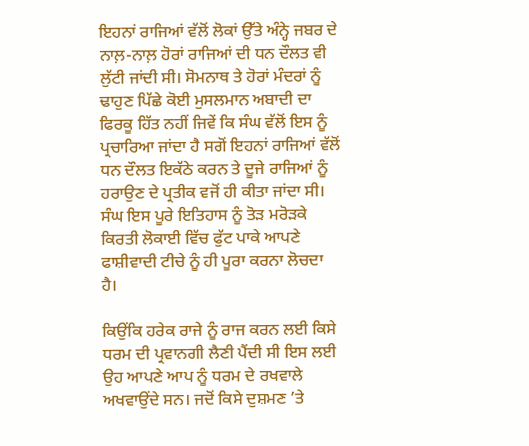ਇਹਨਾਂ ਰਾਜਿਆਂ ਵੱਲੋਂ ਲੋਕਾਂ ਉੱਤੇ ਅੰਨ੍ਹੇ ਜਬਰ ਦੇ ਨਾਲ਼-ਨਾਲ਼ ਹੋਰਾਂ ਰਾਜਿਆਂ ਦੀ ਧਨ ਦੌਲਤ ਵੀ ਲੁੱਟੀ ਜਾਂਦੀ ਸੀ। ਸੋਮਨਾਥ ਤੇ ਹੋਰਾਂ ਮੰਦਰਾਂ ਨੂੰ ਢਾਹੁਣ ਪਿੱਛੇ ਕੋਈ ਮੁਸਲਮਾਨ ਅਬਾਦੀ ਦਾ ਫਿਰਕੂ ਹਿੱਤ ਨਹੀਂ ਜਿਵੇਂ ਕਿ ਸੰਘ ਵੱਲੋਂ ਇਸ ਨੂੰ ਪ੍ਰਚਾਰਿਆ ਜਾਂਦਾ ਹੈ ਸਗੋਂ ਇਹਨਾਂ ਰਾਜਿਆਂ ਵੱਲੋਂ ਧਨ ਦੌਲਤ ਇਕੱਠੇ ਕਰਨ ਤੇ ਦੂਜੇ ਰਾਜਿਆਂ ਨੂੰ ਹਰਾਉਣ ਦੇ ਪ੍ਰਤੀਕ ਵਜੋਂ ਹੀ ਕੀਤਾ ਜਾਂਦਾ ਸੀ। ਸੰਘ ਇਸ ਪੂਰੇ ਇਤਿਹਾਸ ਨੂੰ ਤੋੜ ਮਰੋੜਕੇ ਕਿਰਤੀ ਲੋਕਾਈ ਵਿੱਚ ਫੁੱਟ ਪਾਕੇ ਆਪਣੇ ਫਾਸ਼ੀਵਾਦੀ ਟੀਚੇ ਨੂੰ ਹੀ ਪੂਰਾ ਕਰਨਾ ਲੋਚਦਾ ਹੈ।

ਕਿਉਂਕਿ ਹਰੇਕ ਰਾਜੇ ਨੂੰ ਰਾਜ ਕਰਨ ਲਈ ਕਿਸੇ ਧਰਮ ਦੀ ਪ੍ਰਵਾਨਗੀ ਲੈਣੀ ਪੈਂਦੀ ਸੀ ਇਸ ਲਈ ਉਹ ਆਪਣੇ ਆਪ ਨੂੰ ਧਰਮ ਦੇ ਰਖਵਾਲੇ ਅਖਵਾਉਂਦੇ ਸਨ। ਜਦੋਂ ਕਿਸੇ ਦੁਸ਼ਮਣ ’ਤੇ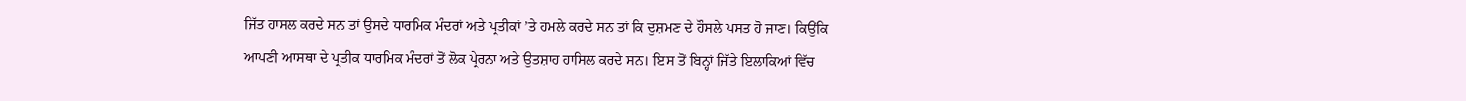ਜਿੱਤ ਹਾਸਲ ਕਰਦੇ ਸਨ ਤਾਂ ਉਸਦੇ ਧਾਰਮਿਕ ਮੰਦਰਾਂ ਅਤੇ ਪ੍ਰਤੀਕਾਂ ’ਤੇ ਹਮਲੇ ਕਰਦੇ ਸਨ ਤਾਂ ਕਿ ਦੁਸ਼ਮਣ ਦੇ ਹੌਸਲੇ ਪਸਤ ਹੋ ਜਾਣ। ਕਿਉਂਕਿ ਆਪਣੀ ਆਸਥਾ ਦੇ ਪ੍ਰਤੀਕ ਧਾਰਮਿਕ ਮੰਦਰਾਂ ਤੋਂ ਲੋਕ ਪ੍ਰੇਰਨਾ ਅਤੇ ਉਤਸ਼ਾਹ ਹਾਸਿਲ ਕਰਦੇ ਸਨ। ਇਸ ਤੋਂ ਬਿਨ੍ਹਾਂ ਜਿੱਤੇ ਇਲਾਕਿਆਂ ਵਿੱਚ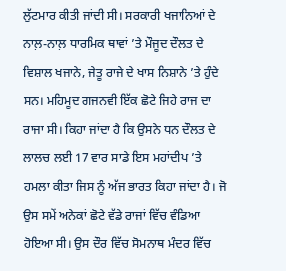ਲੁੱਟਮਾਰ ਕੀਤੀ ਜਾਂਦੀ ਸੀ। ਸਰਕਾਰੀ ਖਜਾਨਿਆਂ ਦੇ ਨਾਲ਼-ਨਾਲ਼ ਧਾਰਮਿਕ ਥਾਵਾਂ ’ਤੇ ਮੌਜੂਦ ਦੌਲਤ ਦੇ ਵਿਸ਼ਾਲ ਖਜਾਨੇ, ਜੇਤੂ ਰਾਜੇ ਦੇ ਖਾਸ ਨਿਸ਼ਾਨੇ ’ਤੇ ਹੁੰਦੇ ਸਨ। ਮਹਿਮੂਦ ਗਜਨਵੀ ਇੱਕ ਛੋਟੇ ਜਿਹੇ ਰਾਜ ਦਾ ਰਾਜਾ ਸੀ। ਕਿਹਾ ਜਾਂਦਾ ਹੈ ਕਿ ਉਸਨੇ ਧਨ ਦੌਲਤ ਦੇ ਲਾਲਚ ਲਈ 17 ਵਾਰ ਸਾਡੇ ਇਸ ਮਹਾਂਦੀਪ ’ਤੇ ਹਮਲਾ ਕੀਤਾ ਜਿਸ ਨੂੰ ਅੱਜ ਭਾਰਤ ਕਿਹਾ ਜਾਂਦਾ ਹੈ। ਜੋ ਉਸ ਸਮੇਂ ਅਨੇਕਾਂ ਛੋਟੇ ਵੱਡੇ ਰਾਜਾਂ ਵਿੱਚ ਵੰਡਿਆ ਹੋਇਆ ਸੀ। ਉਸ ਦੌਰ ਵਿੱਚ ਸੋਮਨਾਥ ਮੰਦਰ ਵਿੱਚ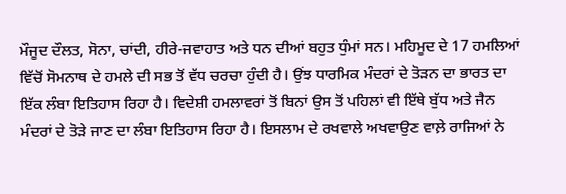ਮੌਜੂਦ ਦੌਲਤ, ਸੋਨਾ, ਚਾਂਦੀ, ਹੀਰੇ-ਜਵਾਹਾਤ ਅਤੇ ਧਨ ਦੀਆਂ ਬਹੁਤ ਧੁੰਮਾਂ ਸਨ। ਮਹਿਮੂਦ ਦੇ 17 ਹਮਲਿਆਂ ਵਿੱਚੋਂ ਸੋਮਨਾਥ ਦੇ ਹਮਲੇ ਦੀ ਸਭ ਤੋਂ ਵੱਧ ਚਰਚਾ ਹੁੰਦੀ ਹੈ। ਉਂਝ ਧਾਰਮਿਕ ਮੰਦਰਾਂ ਦੇ ਤੋੜਨ ਦਾ ਭਾਰਤ ਦਾ ਇੱਕ ਲੰਬਾ ਇਤਿਹਾਸ ਰਿਹਾ ਹੈ। ਵਿਦੇਸ਼ੀ ਹਮਲਾਵਰਾਂ ਤੋਂ ਬਿਨਾਂ ਉਸ ਤੋਂ ਪਹਿਲਾਂ ਵੀ ਇੱਥੇ ਬੁੱਧ ਅਤੇ ਜੈਨ ਮੰਦਰਾਂ ਦੇ ਤੋੜੇ ਜਾਣ ਦਾ ਲੰਬਾ ਇਤਿਹਾਸ ਰਿਹਾ ਹੈ। ਇਸਲਾਮ ਦੇ ਰਖਵਾਲੇ ਅਖਵਾਉਣ ਵਾਲ਼ੇ ਰਾਜਿਆਂ ਨੇ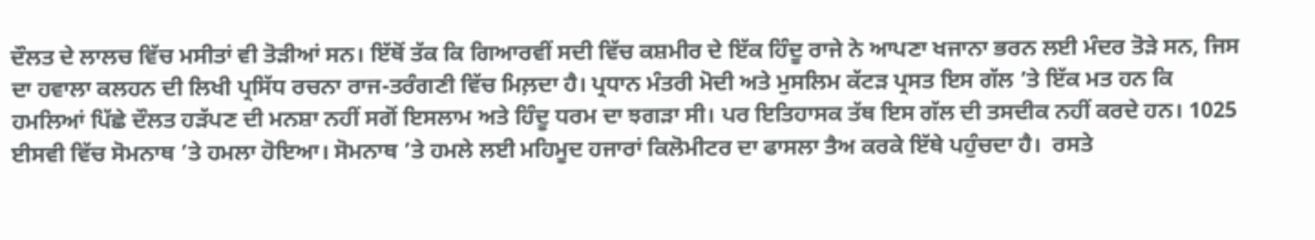ਦੌਲਤ ਦੇ ਲਾਲਚ ਵਿੱਚ ਮਸੀਤਾਂ ਵੀ ਤੋੜੀਆਂ ਸਨ। ਇੱਥੋਂ ਤੱਕ ਕਿ ਗਿਆਰਵੀਂ ਸਦੀ ਵਿੱਚ ਕਸ਼ਮੀਰ ਦੇ ਇੱਕ ਹਿੰਦੂ ਰਾਜੇ ਨੇ ਆਪਣਾ ਖਜਾਨਾ ਭਰਨ ਲਈ ਮੰਦਰ ਤੋੜੇ ਸਨ, ਜਿਸ ਦਾ ਹਵਾਲਾ ਕਲਹਨ ਦੀ ਲਿਖੀ ਪ੍ਰਸਿੱਧ ਰਚਨਾ ਰਾਜ-ਤਰੰਗਣੀ ਵਿੱਚ ਮਿਲ਼ਦਾ ਹੈ। ਪ੍ਰਧਾਨ ਮੰਤਰੀ ਮੋਦੀ ਅਤੇ ਮੁਸਲਿਮ ਕੱਟੜ ਪ੍ਰਸਤ ਇਸ ਗੱਲ ’ਤੇ ਇੱਕ ਮਤ ਹਨ ਕਿ ਹਮਲਿਆਂ ਪਿੱਛੇ ਦੌਲਤ ਹੜੱਪਣ ਦੀ ਮਨਸ਼ਾ ਨਹੀਂ ਸਗੋਂ ਇਸਲਾਮ ਅਤੇ ਹਿੰਦੂ ਧਰਮ ਦਾ ਝਗੜਾ ਸੀ। ਪਰ ਇਤਿਹਾਸਕ ਤੱਥ ਇਸ ਗੱਲ ਦੀ ਤਸਦੀਕ ਨਹੀਂ ਕਰਦੇ ਹਨ। 1025 ਈਸਵੀ ਵਿੱਚ ਸੋਮਨਾਥ ’ਤੇ ਹਮਲਾ ਹੋਇਆ। ਸੋਮਨਾਥ ’ਤੇ ਹਮਲੇ ਲਈ ਮਹਿਮੂਦ ਹਜਾਰਾਂ ਕਿਲੋਮੀਟਰ ਦਾ ਫਾਸਲਾ ਤੈਅ ਕਰਕੇ ਇੱਥੇ ਪਹੁੰਚਦਾ ਹੈ।  ਰਸਤੇ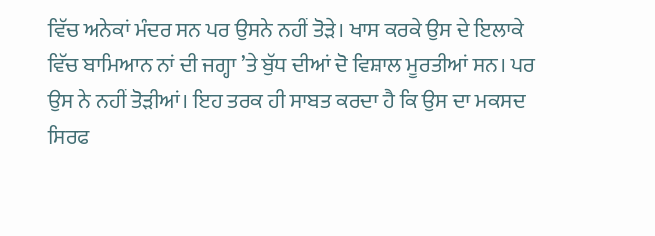ਵਿੱਚ ਅਨੇਕਾਂ ਮੰਦਰ ਸਨ ਪਰ ਉਸਨੇ ਨਹੀਂ ਤੋੜੇ। ਖਾਸ ਕਰਕੇ ਉਸ ਦੇ ਇਲਾਕੇ ਵਿੱਚ ਬਾਮਿਆਨ ਨਾਂ ਦੀ ਜਗ੍ਹਾ ’ਤੇ ਬੁੱਧ ਦੀਆਂ ਦੋ ਵਿਸ਼ਾਲ ਮੂਰਤੀਆਂ ਸਨ। ਪਰ ਉਸ ਨੇ ਨਹੀਂ ਤੋੜੀਆਂ। ਇਹ ਤਰਕ ਹੀ ਸਾਬਤ ਕਰਦਾ ਹੈ ਕਿ ਉਸ ਦਾ ਮਕਸਦ ਸਿਰਫ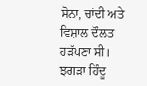ਸੋਨਾ, ਚਾਂਦੀ ਅਤੇ ਵਿਸ਼ਾਲ ਦੌਲਤ ਹੜੱਪਣਾ ਸੀ। ਝਗੜਾ ਹਿੰਦੂ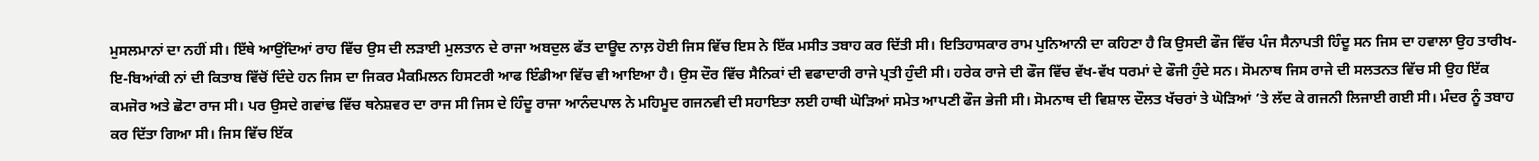ਮੁਸਲਮਾਨਾਂ ਦਾ ਨਹੀਂ ਸੀ। ਇੱਥੇ ਆਉਂਦਿਆਂ ਰਾਹ ਵਿੱਚ ਉਸ ਦੀ ਲੜਾਈ ਮੁਲਤਾਨ ਦੇ ਰਾਜਾ ਅਬਦੁਲ ਫੱਤ ਦਾਊਦ ਨਾਲ਼ ਹੋਈ ਜਿਸ ਵਿੱਚ ਇਸ ਨੇ ਇੱਕ ਮਸੀਤ ਤਬਾਹ ਕਰ ਦਿੱਤੀ ਸੀ। ਇਤਿਹਾਸਕਾਰ ਰਾਮ ਪੁਨਿਆਨੀ ਦਾ ਕਹਿਣਾ ਹੈ ਕਿ ਉਸਦੀ ਫੌਜ ਵਿੱਚ ਪੰਜ ਸੈਨਾਪਤੀ ਹਿੰਦੂ ਸਨ ਜਿਸ ਦਾ ਹਵਾਲਾ ਉਹ ਤਾਰੀਖ-ਇ-ਬਿਆਂਕੀ ਨਾਂ ਦੀ ਕਿਤਾਬ ਵਿੱਚੋਂ ਦਿੰਦੇ ਹਨ ਜਿਸ ਦਾ ਜਿਕਰ ਮੈਕਮਿਲਨ ਹਿਸਟਰੀ ਆਫ ਇੰਡੀਆ ਵਿੱਚ ਵੀ ਆਇਆ ਹੈ। ਉਸ ਦੌਰ ਵਿੱਚ ਸੈਨਿਕਾਂ ਦੀ ਵਫਾਦਾਰੀ ਰਾਜੇ ਪ੍ਰਤੀ ਹੁੰਦੀ ਸੀ। ਹਰੇਕ ਰਾਜੇ ਦੀ ਫੌਜ ਵਿੱਚ ਵੱਖ-ਵੱਖ ਧਰਮਾਂ ਦੇ ਫੌਜੀ ਹੁੰਦੇ ਸਨ। ਸੋਮਨਾਥ ਜਿਸ ਰਾਜੇ ਦੀ ਸਲਤਨਤ ਵਿੱਚ ਸੀ ਉਹ ਇੱਕ ਕਮਜੋਰ ਅਤੇ ਛੋਟਾ ਰਾਜ ਸੀ। ਪਰ ਉਸਦੇ ਗਵਾਂਢ ਵਿੱਚ ਥਨੇਸ਼ਵਰ ਦਾ ਰਾਜ ਸੀ ਜਿਸ ਦੇ ਹਿੰਦੂ ਰਾਜਾ ਆਨੰਦਪਾਲ ਨੇ ਮਹਿਮੂਦ ਗਜਨਵੀ ਦੀ ਸਹਾਇਤਾ ਲਈ ਹਾਥੀ ਘੋੜਿਆਂ ਸਮੇਤ ਆਪਣੀ ਫੌਜ ਭੇਜੀ ਸੀ। ਸੋਮਨਾਥ ਦੀ ਵਿਸ਼ਾਲ ਦੌਲਤ ਖੱਚਰਾਂ ਤੇ ਘੋੜਿਆਂ ’ਤੇ ਲੱਦ ਕੇ ਗਜਨੀ ਲਿਜਾਈ ਗਈ ਸੀ। ਮੰਦਰ ਨੂੰ ਤਬਾਹ ਕਰ ਦਿੱਤਾ ਗਿਆ ਸੀ। ਜਿਸ ਵਿੱਚ ਇੱਕ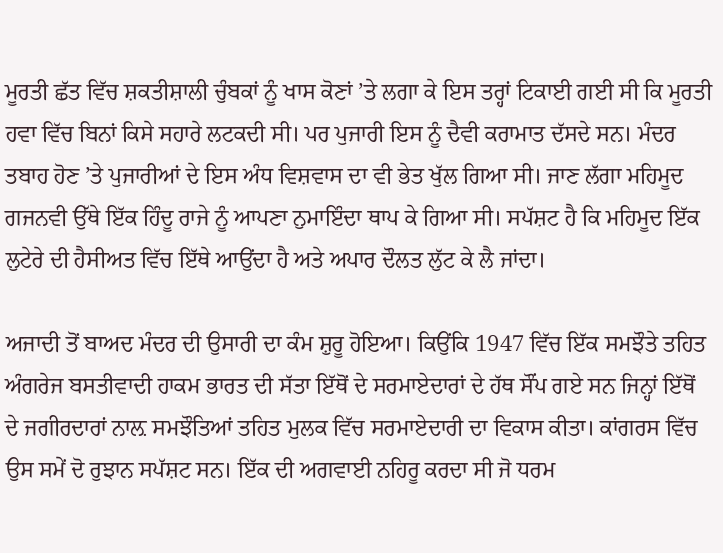ਮੂਰਤੀ ਛੱਤ ਵਿੱਚ ਸ਼ਕਤੀਸ਼ਾਲੀ ਚੁੰਬਕਾਂ ਨੂੰ ਖਾਸ ਕੋਣਾਂ ’ਤੇ ਲਗਾ ਕੇ ਇਸ ਤਰ੍ਹਾਂ ਟਿਕਾਈ ਗਈ ਸੀ ਕਿ ਮੂਰਤੀ ਹਵਾ ਵਿੱਚ ਬਿਨਾਂ ਕਿਸੇ ਸਹਾਰੇ ਲਟਕਦੀ ਸੀ। ਪਰ ਪੁਜਾਰੀ ਇਸ ਨੂੰ ਦੈਵੀ ਕਰਾਮਾਤ ਦੱਸਦੇ ਸਨ। ਮੰਦਰ ਤਬਾਹ ਹੋਣ ’ਤੇ ਪੁਜਾਰੀਆਂ ਦੇ ਇਸ ਅੰਧ ਵਿਸ਼ਵਾਸ ਦਾ ਵੀ ਭੇਤ ਖੁੱਲ ਗਿਆ ਸੀ। ਜਾਣ ਲੱਗਾ ਮਹਿਮੂਦ ਗਜਨਵੀ ਉੱਥੇ ਇੱਕ ਹਿੰਦੂ ਰਾਜੇ ਨੂੰ ਆਪਣਾ ਨੁਮਾਇੰਦਾ ਥਾਪ ਕੇ ਗਿਆ ਸੀ। ਸਪੱਸ਼ਟ ਹੈ ਕਿ ਮਹਿਮੂਦ ਇੱਕ ਲੁਟੇਰੇ ਦੀ ਹੈਸੀਅਤ ਵਿੱਚ ਇੱਥੇ ਆਉਂਦਾ ਹੈ ਅਤੇ ਅਪਾਰ ਦੌਲਤ ਲੁੱਟ ਕੇ ਲੈ ਜਾਂਦਾ।

ਅਜਾਦੀ ਤੋਂ ਬਾਅਦ ਮੰਦਰ ਦੀ ਉਸਾਰੀ ਦਾ ਕੰਮ ਸ਼ੁਰੂ ਹੋਇਆ। ਕਿਉਂਕਿ 1947 ਵਿੱਚ ਇੱਕ ਸਮਝੌਤੇ ਤਹਿਤ ਅੰਗਰੇਜ ਬਸਤੀਵਾਦੀ ਹਾਕਮ ਭਾਰਤ ਦੀ ਸੱਤਾ ਇੱਥੋਂ ਦੇ ਸਰਮਾਏਦਾਰਾਂ ਦੇ ਹੱਥ ਸੌਂਪ ਗਏ ਸਨ ਜਿਨ੍ਹਾਂ ਇੱਥੋਂ ਦੇ ਜਗੀਰਦਾਰਾਂ ਨਾਲ਼ ਸਮਝੌਤਿਆਂ ਤਹਿਤ ਮੁਲਕ ਵਿੱਚ ਸਰਮਾਏਦਾਰੀ ਦਾ ਵਿਕਾਸ ਕੀਤਾ। ਕਾਂਗਰਸ ਵਿੱਚ ਉਸ ਸਮੇਂ ਦੋ ਰੁਝਾਨ ਸਪੱਸ਼ਟ ਸਨ। ਇੱਕ ਦੀ ਅਗਵਾਈ ਨਹਿਰੂ ਕਰਦਾ ਸੀ ਜੋ ਧਰਮ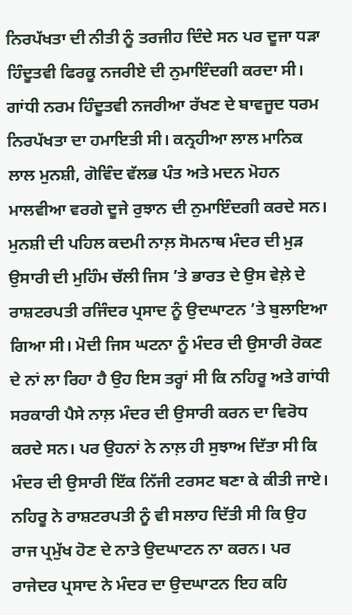ਨਿਰਪੱਖਤਾ ਦੀ ਨੀਤੀ ਨੂੰ ਤਰਜੀਹ ਦਿੰਦੇ ਸਨ ਪਰ ਦੂਜਾ ਧੜਾ ਹਿੰਦੂਤਵੀ ਫਿਰਕੂ ਨਜਰੀਏ ਦੀ ਨੁਮਾਇੰਦਗੀ ਕਰਦਾ ਸੀ। ਗਾਂਧੀ ਨਰਮ ਹਿੰਦੂਤਵੀ ਨਜਰੀਆ ਰੱਖਣ ਦੇ ਬਾਵਜੂਦ ਧਰਮ ਨਿਰਪੱਖਤਾ ਦਾ ਹਮਾਇਤੀ ਸੀ। ਕਨ੍ਰਹੀਆ ਲਾਲ ਮਾਨਿਕ ਲਾਲ ਮੁਨਸ਼ੀ, ਗੋਵਿੰਦ ਵੱਲਭ ਪੰਤ ਅਤੇ ਮਦਨ ਮੋਹਨ ਮਾਲਵੀਆ ਵਰਗੇ ਦੂਜੇ ਰੁਝਾਨ ਦੀ ਨੁਮਾਇੰਦਗੀ ਕਰਦੇ ਸਨ। ਮੁਨਸ਼ੀ ਦੀ ਪਹਿਲ ਕਦਮੀ ਨਾਲ਼ ਸੋਮਨਾਥ ਮੰਦਰ ਦੀ ਮੁੜ ਉਸਾਰੀ ਦੀ ਮੁਹਿੰਮ ਚੱਲੀ ਜਿਸ ’ਤੇ ਭਾਰਤ ਦੇ ਉਸ ਵੇਲ਼ੇ ਦੇ ਰਾਸ਼ਟਰਪਤੀ ਰਜਿੰਦਰ ਪ੍ਰਸਾਦ ਨੂੰ ਉਦਘਾਟਨ ’ਤੇ ਬੁਲਾਇਆ ਗਿਆ ਸੀ। ਮੋਦੀ ਜਿਸ ਘਟਨਾ ਨੂੰ ਮੰਦਰ ਦੀ ਉਸਾਰੀ ਰੋਕਣ ਦੇ ਨਾਂ ਲਾ ਰਿਹਾ ਹੈ ਉਹ ਇਸ ਤਰ੍ਹਾਂ ਸੀ ਕਿ ਨਹਿਰੂ ਅਤੇ ਗਾਂਧੀ ਸਰਕਾਰੀ ਪੈਸੇ ਨਾਲ਼ ਮੰਦਰ ਦੀ ਉਸਾਰੀ ਕਰਨ ਦਾ ਵਿਰੋਧ ਕਰਦੇ ਸਨ। ਪਰ ਉਹਨਾਂ ਨੇ ਨਾਲ਼ ਹੀ ਸੁਝਾਅ ਦਿੱਤਾ ਸੀ ਕਿ ਮੰਦਰ ਦੀ ਉਸਾਰੀ ਇੱਕ ਨਿੱਜੀ ਟਰਸਟ ਬਣਾ ਕੇ ਕੀਤੀ ਜਾਏ। ਨਹਿਰੂ ਨੇ ਰਾਸ਼ਟਰਪਤੀ ਨੂੰ ਵੀ ਸਲਾਹ ਦਿੱਤੀ ਸੀ ਕਿ ਉਹ ਰਾਜ ਪ੍ਰਮੁੱਖ ਹੋਣ ਦੇ ਨਾਤੇ ਉਦਘਾਟਨ ਨਾ ਕਰਨ। ਪਰ ਰਾਜੇਦਰ ਪ੍ਰਸਾਦ ਨੇ ਮੰਦਰ ਦਾ ਉਦਘਾਟਨ ਇਹ ਕਹਿ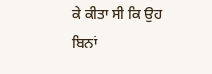ਕੇ ਕੀਤਾ ਸੀ ਕਿ ਉਹ ਬਿਨਾਂ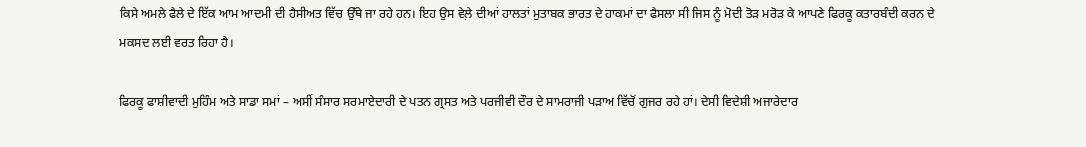ਕਿਸੇ ਅਮਲੇ ਫੈਲੇ ਦੇ ਇੱਕ ਆਮ ਆਦਮੀ ਦੀ ਹੈਸੀਅਤ ਵਿੱਚ ਉੱਥੇ ਜਾ ਰਹੇ ਹਨ। ਇਹ ਉਸ ਵੇਲ਼ੇ ਦੀਆਂ ਹਾਲਤਾਂ ਮੁਤਾਬਕ ਭਾਰਤ ਦੇ ਹਾਕਮਾਂ ਦਾ ਫੈਸਲਾ ਸੀ ਜਿਸ ਨੂੰ ਮੋਦੀ ਤੋੜ ਮਰੋੜ ਕੇ ਆਪਣੇ ਫਿਰਕੂ ਕਤਾਰਬੰਦੀ ਕਰਨ ਦੇ ਮਕਸਦ ਲਈ ਵਰਤ ਰਿਹਾ ਹੈ।

ਫਿਰਕੂ ਫਾਸ਼ੀਵਾਦੀ ਮੁਹਿੰਮ ਅਤੇ ਸਾਡਾ ਸਮਾਂ – ਅਸੀਂ ਸੰਸਾਰ ਸਰਮਾਏਦਾਰੀ ਦੇ ਪਤਨ ਗ੍ਰਸਤ ਅਤੇ ਪਰਜੀਵੀ ਦੌਰ ਦੇ ਸਾਮਰਾਜੀ ਪੜਾਅ ਵਿੱਚੋਂ ਗੁਜਰ ਰਹੇ ਹਾਂ। ਦੇਸੀ ਵਿਦੇਸ਼ੀ ਅਜਾਰੇਦਾਰ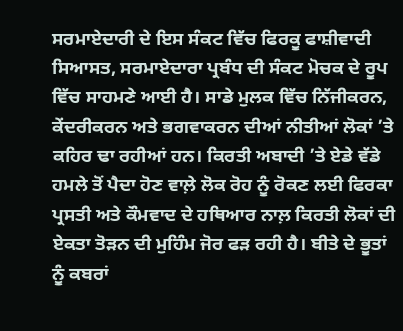ਸਰਮਾਏਦਾਰੀ ਦੇ ਇਸ ਸੰਕਟ ਵਿੱਚ ਫਿਰਕੂ ਫਾਸ਼ੀਵਾਦੀ ਸਿਆਸਤ, ਸਰਮਾਏਦਾਰਾ ਪ੍ਰਬੰਧ ਦੀ ਸੰਕਟ ਮੋਚਕ ਦੇ ਰੂਪ ਵਿੱਚ ਸਾਹਮਣੇ ਆਈ ਹੈ। ਸਾਡੇ ਮੁਲਕ ਵਿੱਚ ਨਿੱਜੀਕਰਨ, ਕੇਂਦਰੀਕਰਨ ਅਤੇ ਭਗਵਾਕਰਨ ਦੀਆਂ ਨੀਤੀਆਂ ਲੋਕਾਂ ’ਤੇ ਕਹਿਰ ਢਾ ਰਹੀਆਂ ਹਨ। ਕਿਰਤੀ ਅਬਾਦੀ ’ਤੇ ਏਡੇ ਵੱਡੇ ਹਮਲੇ ਤੋਂ ਪੈਦਾ ਹੋਣ ਵਾਲ਼ੇ ਲੋਕ ਰੋਹ ਨੂੰ ਰੋਕਣ ਲਈ ਫਿਰਕਾ ਪ੍ਰਸਤੀ ਅਤੇ ਕੌਮਵਾਦ ਦੇ ਹਥਿਆਰ ਨਾਲ਼ ਕਿਰਤੀ ਲੋਕਾਂ ਦੀ ਏਕਤਾ ਤੋੜਨ ਦੀ ਮੁਹਿੰਮ ਜੋਰ ਫੜ ਰਹੀ ਹੈ। ਬੀਤੇ ਦੇ ਭੂਤਾਂ ਨੂੰ ਕਬਰਾਂ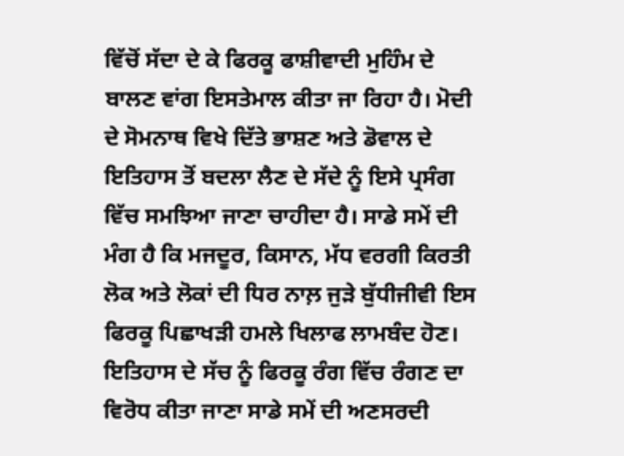ਵਿੱਚੋਂ ਸੱਦਾ ਦੇ ਕੇ ਫਿਰਕੂ ਫਾਸ਼ੀਵਾਦੀ ਮੁਹਿੰਮ ਦੇ ਬਾਲਣ ਵਾਂਗ ਇਸਤੇਮਾਲ ਕੀਤਾ ਜਾ ਰਿਹਾ ਹੈ। ਮੋਦੀ ਦੇ ਸੋਮਨਾਥ ਵਿਖੇ ਦਿੱਤੇ ਭਾਸ਼ਣ ਅਤੇ ਡੋਵਾਲ ਦੇ ਇਤਿਹਾਸ ਤੋਂ ਬਦਲਾ ਲੈਣ ਦੇ ਸੱਦੇ ਨੂੰ ਇਸੇ ਪ੍ਰਸੰਗ ਵਿੱਚ ਸਮਝਿਆ ਜਾਣਾ ਚਾਹੀਦਾ ਹੈ। ਸਾਡੇ ਸਮੇਂ ਦੀ ਮੰਗ ਹੈ ਕਿ ਮਜਦੂਰ, ਕਿਸਾਨ, ਮੱਧ ਵਰਗੀ ਕਿਰਤੀ ਲੋਕ ਅਤੇ ਲੋਕਾਂ ਦੀ ਧਿਰ ਨਾਲ਼ ਜੁੜੇ ਬੁੱਧੀਜੀਵੀ ਇਸ ਫਿਰਕੂ ਪਿਛਾਖੜੀ ਹਮਲੇ ਖਿਲਾਫ ਲਾਮਬੰਦ ਹੋਣ। ਇਤਿਹਾਸ ਦੇ ਸੱਚ ਨੂੰ ਫਿਰਕੂ ਰੰਗ ਵਿੱਚ ਰੰਗਣ ਦਾ ਵਿਰੋਧ ਕੀਤਾ ਜਾਣਾ ਸਾਡੇ ਸਮੇਂ ਦੀ ਅਣਸਰਦੀ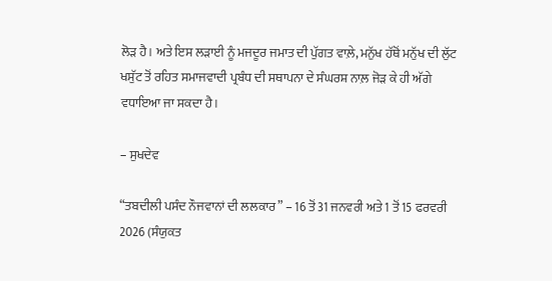ਲੋੜ ਹੈ। ਅਤੇ ਇਸ ਲੜਾਈ ਨੂੰ ਮਜਦੂਰ ਜਮਾਤ ਦੀ ਪੁੱਗਤ ਵਾਲ਼ੇ, ਮਨੁੱਖ ਹੱਥੋਂ ਮਨੁੱਖ ਦੀ ਲੁੱਟ ਖਸੁੱਟ ਤੋਂ ਰਹਿਤ ਸਮਾਜਵਾਦੀ ਪ੍ਰਬੰਧ ਦੀ ਸਥਾਪਨਾ ਦੇ ਸੰਘਰਸ਼ ਨਾਲ਼ ਜੋੜ ਕੇ ਹੀ ਅੱਗੇ ਵਧਾਇਆ ਜਾ ਸਕਦਾ ਹੈ।

– ਸੁਖਦੇਵ

“ਤਬਦੀਲੀ ਪਸੰਦ ਨੌਜਵਾਨਾਂ ਦੀ ਲਲਕਾਰ” – 16 ਤੋਂ 31 ਜਨਵਰੀ ਅਤੇ 1 ਤੋਂ 15 ਫਰਵਰੀ 2026 (ਸੰਯੁਕਤ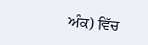ਅੰਕ) ਵਿੱਚ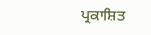ਪ੍ਰਕਾਸ਼ਿਤ